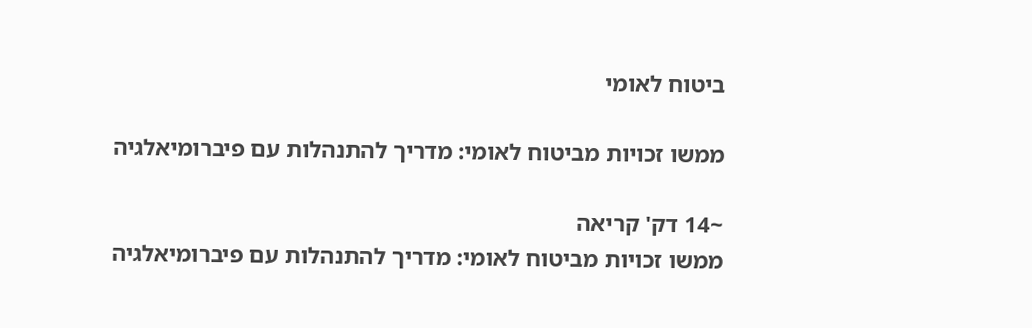ביטוח לאומי

ממשו זכויות מביטוח לאומי: מדריך להתנהלות עם פיברומיאלגיה

~14 דק' קריאה
ממשו זכויות מביטוח לאומי: מדריך להתנהלות עם פיברומיאלגיה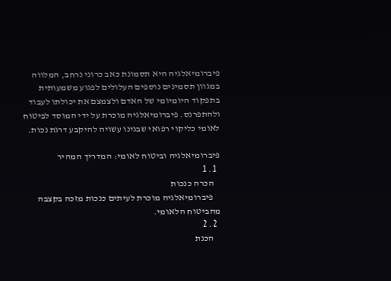פיברומיאלגיה היא תסמונת כאב כרוני נרחב, המלווה במגוון תסמינים נוספים העלולים לפגוע משמעותית בתפקוד היומיומי של האדם ולצמצם את יכולתו לעבוד ולהתפרנס. פיברומיאלגיה מוכרת על ידי המוסד לביטוח לאומי כליקוי רפואי שבגינו עשויה להיקבע דרגת נכות.

פיברומיאלגיה וביטוח לאומי: המדריך המהיר
  1. 1
    הכרה כנכות
    פיברומיאלגיה מוכרת לעיתים כנכות מזכה בקצבה מהביטוח הלאומי.
  2. 2
    הכנת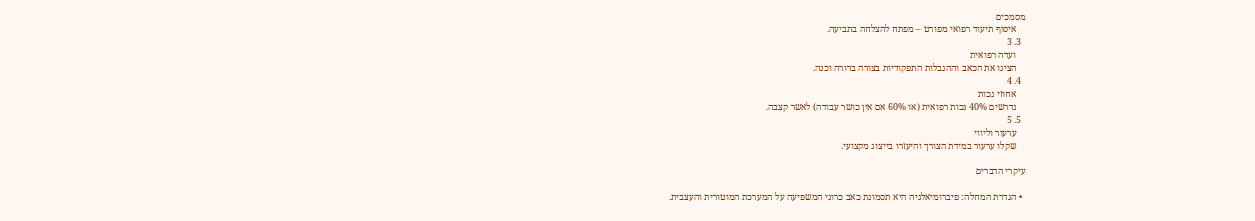מסמכים
    איסוף תיעוד רפואי מפורט – מפתח להצלחה בתביעה.
  3. 3
    ועדה רפואית
    הציגו את הכאב וההגבלות התפקודיות בצורה ברורה וכנה.
  4. 4
    אחוזי נכות
    נדרשים 40% נכות רפואית (או 60% אם אין כושר עבודה) לאשר קצבה.
  5. 5
    ערעור וליווי
    שקלו ערעור במידת הצורך והיעזרו בייצוג מקצועי.

עיקרי הדברים

  • הגדרת המחלה: פיברומיאלגיה היא תסמונת כאב כרוני המשפיעה על המערכת המוטורית והעצבית.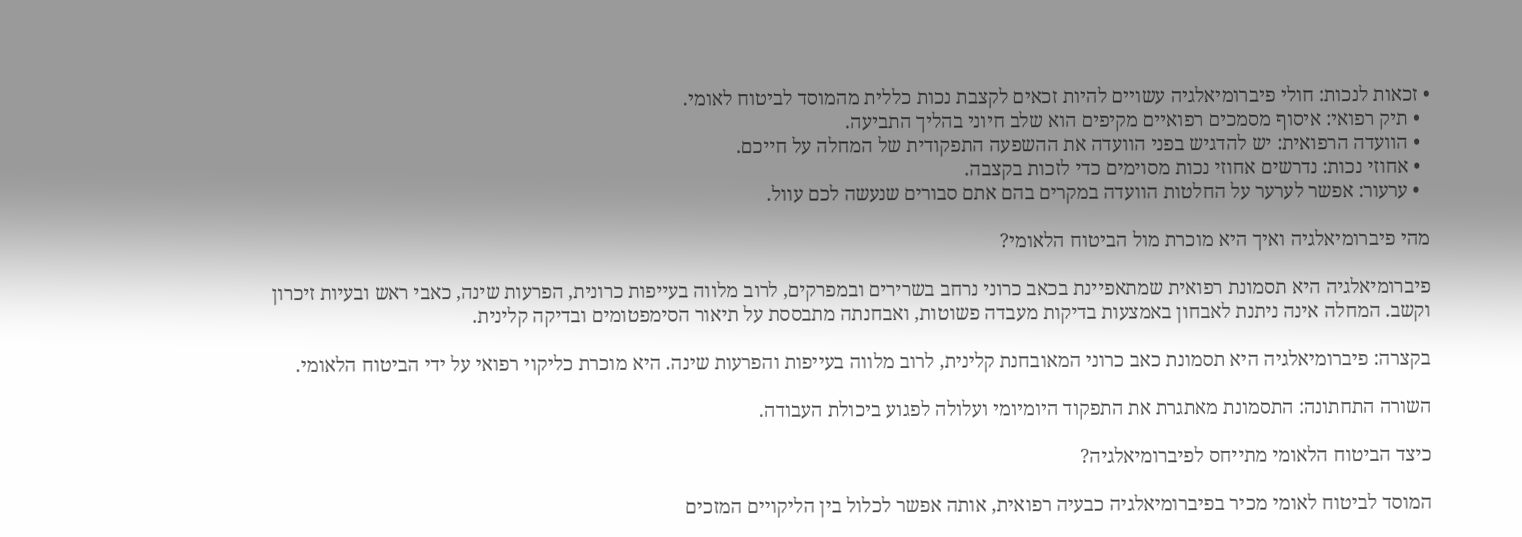• זכאות לנכות: חולי פיברומיאלגיה עשויים להיות זכאים לקצבת נכות כללית מהמוסד לביטוח לאומי.
  • תיק רפואי: איסוף מסמכים רפואיים מקיפים הוא שלב חיוני בהליך התביעה.
  • הוועדה הרפואית: יש להדגיש בפני הוועדה את ההשפעה התפקודית של המחלה על חייכם.
  • אחוזי נכות: נדרשים אחוזי נכות מסוימים כדי לזכות בקצבה.
  • ערעור: אפשר לערער על החלטות הוועדה במקרים בהם אתם סבורים שנעשה לכם עוול.

מהי פיברומיאלגיה ואיך היא מוכרת מול הביטוח הלאומי?

פיברומיאלגיה היא תסמונת רפואית שמתאפיינת בכאב כרוני נרחב בשרירים ובמפרקים, לרוב מלווה בעייפות כרונית, הפרעות שינה, כאבי ראש ובעיות זיכרון וקשב. המחלה אינה ניתנת לאבחון באמצעות בדיקות מעבדה פשוטות, ואבחנתה מתבססת על תיאור הסימפטומים ובדיקה קלינית.

בקצרה: פיברומיאלגיה היא תסמונת כאב כרוני המאובחנת קלינית, לרוב מלווה בעייפות והפרעות שינה. היא מוכרת כליקוי רפואי על ידי הביטוח הלאומי.

השורה התחתונה: התסמונת מאתגרת את התפקוד היומיומי ועלולה לפגוע ביכולת העבודה.

כיצד הביטוח הלאומי מתייחס לפיברומיאלגיה?

המוסד לביטוח לאומי מכיר בפיברומיאלגיה כבעיה רפואית, אותה אפשר לכלול בין הליקויים המזכים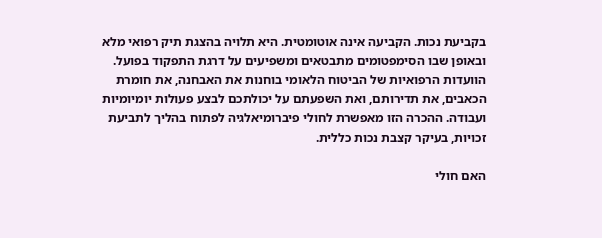בקביעת נכות. הקביעה אינה אוטומטית. היא תלויה בהצגת תיק רפואי מלא ובאופן שבו הסימפטומים מתבטאים ומשפיעים על דרגת התפקוד בפועל. הוועדות הרפואיות של הביטוח הלאומי בוחנות את האבחנה, את חומרת הכאבים, את תדירותם, ואת השפעתם על יכולתכם לבצע פעולות יומיומיות ועבודה. ההכרה הזו מאפשרת לחולי פיברומיאלגיה לפתוח בהליך לתביעת זכויות, בעיקר קצבת נכות כללית.

האם חולי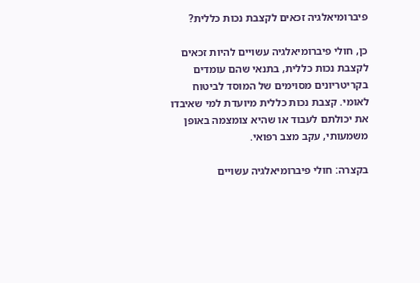פיברומיאלגיה זכאים לקצבת נכות כללית?

כן, חולי פיברומיאלגיה עשויים להיות זכאים לקצבת נכות כללית, בתנאי שהם עומדים בקריטריונים מסוימים של המוסד לביטוח לאומי. קצבת נכות כללית מיועדת למי שאיבדו את יכולתם לעבוד או שהיא צומצמה באופן משמעותי, עקב מצב רפואי.

בקצרה: חולי פיברומיאלגיה עשויים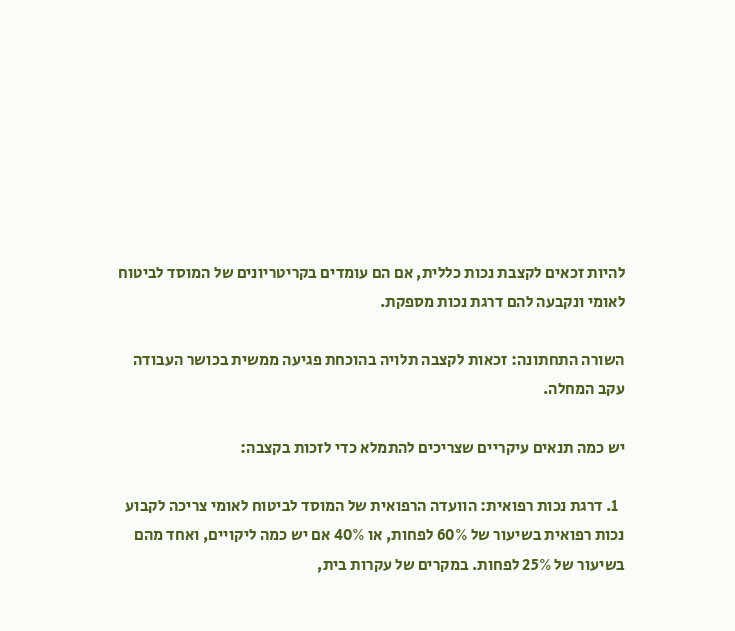להיות זכאים לקצבת נכות כללית, אם הם עומדים בקריטריונים של המוסד לביטוח לאומי ונקבעה להם דרגת נכות מספקת.

השורה התחתונה: זכאות לקצבה תלויה בהוכחת פגיעה ממשית בכושר העבודה עקב המחלה.

יש כמה תנאים עיקריים שצריכים להתמלא כדי לזכות בקצבה:

  1. דרגת נכות רפואית: הוועדה הרפואית של המוסד לביטוח לאומי צריכה לקבוע נכות רפואית בשיעור של 60% לפחות, או 40% אם יש כמה ליקויים, ואחד מהם בשיעור של 25% לפחות. במקרים של עקרות בית,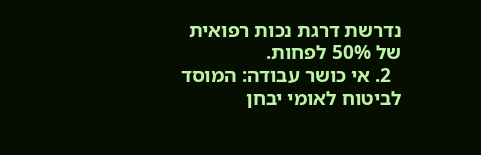נדרשת דרגת נכות רפואית של 50% לפחות.
  2. אי כושר עבודה: המוסד לביטוח לאומי יבחן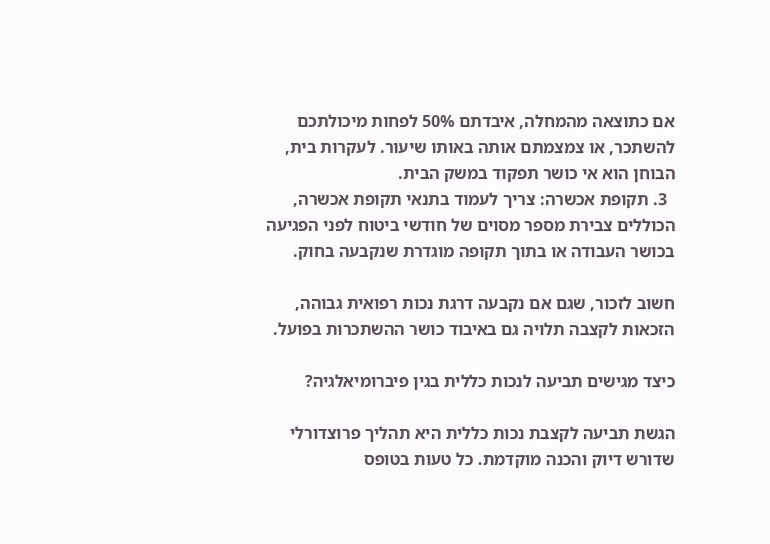אם כתוצאה מהמחלה, איבדתם 50% לפחות מיכולתכם להשתכר, או צמצמתם אותה באותו שיעור. לעקרות בית, הבוחן הוא אי כושר תפקוד במשק הבית.
  3. תקופת אכשרה: צריך לעמוד בתנאי תקופת אכשרה, הכוללים צבירת מספר מסוים של חודשי ביטוח לפני הפגיעה בכושר העבודה או בתוך תקופה מוגדרת שנקבעה בחוק.

חשוב לזכור, שגם אם נקבעה דרגת נכות רפואית גבוהה, הזכאות לקצבה תלויה גם באיבוד כושר ההשתכרות בפועל.

כיצד מגישים תביעה לנכות כללית בגין פיברומיאלגיה?

הגשת תביעה לקצבת נכות כללית היא תהליך פרוצדורלי שדורש דיוק והכנה מוקדמת. כל טעות בטופס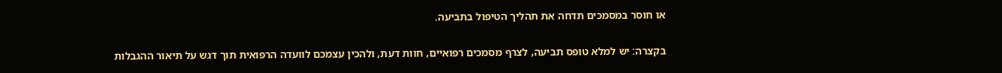או חוסר במסמכים תדחה את תהליך הטיפול בתביעה.

בקצרה: יש למלא טופס תביעה, לצרף מסמכים רפואיים, חוות דעת, ולהכין עצמכם לוועדה הרפואית תוך דגש על תיאור ההגבלות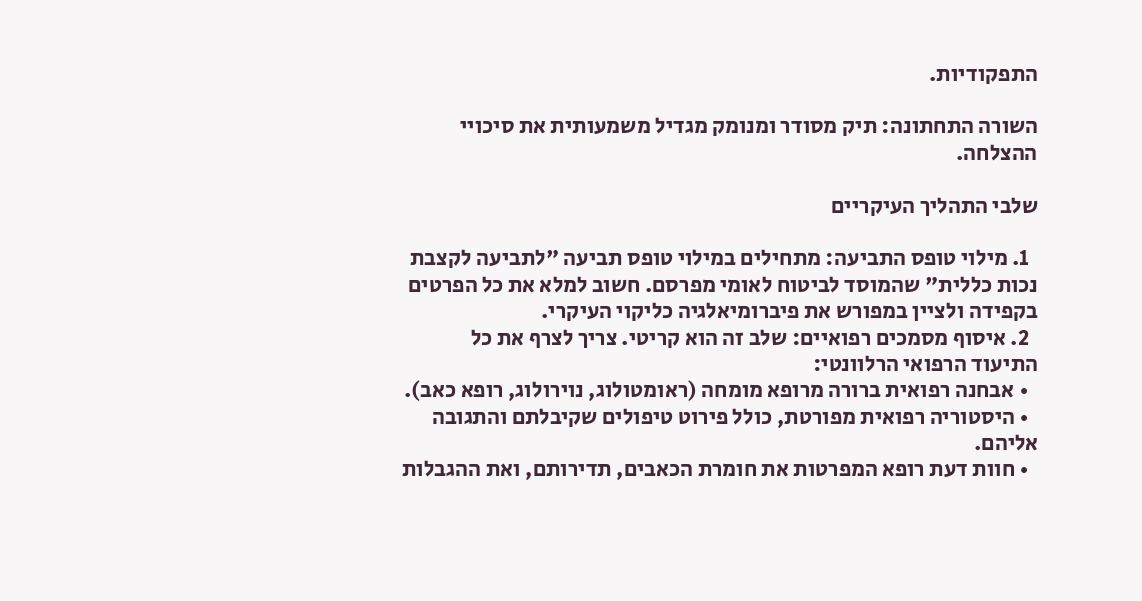התפקודיות.

השורה התחתונה: תיק מסודר ומנומק מגדיל משמעותית את סיכויי ההצלחה.

שלבי התהליך העיקריים

  1. מילוי טופס התביעה: מתחילים במילוי טופס תביעה "לתביעה לקצבת נכות כללית" שהמוסד לביטוח לאומי מפרסם. חשוב למלא את כל הפרטים בקפידה ולציין במפורש את פיברומיאלגיה כליקוי העיקרי.
  2. איסוף מסמכים רפואיים: שלב זה הוא קריטי. צריך לצרף את כל התיעוד הרפואי הרלוונטי:
  • אבחנה רפואית ברורה מרופא מומחה (ראומטולוג, נוירולוג, רופא כאב).
  • היסטוריה רפואית מפורטת, כולל פירוט טיפולים שקיבלתם והתגובה אליהם.
  • חוות דעת רופא המפרטות את חומרת הכאבים, תדירותם, ואת ההגבלות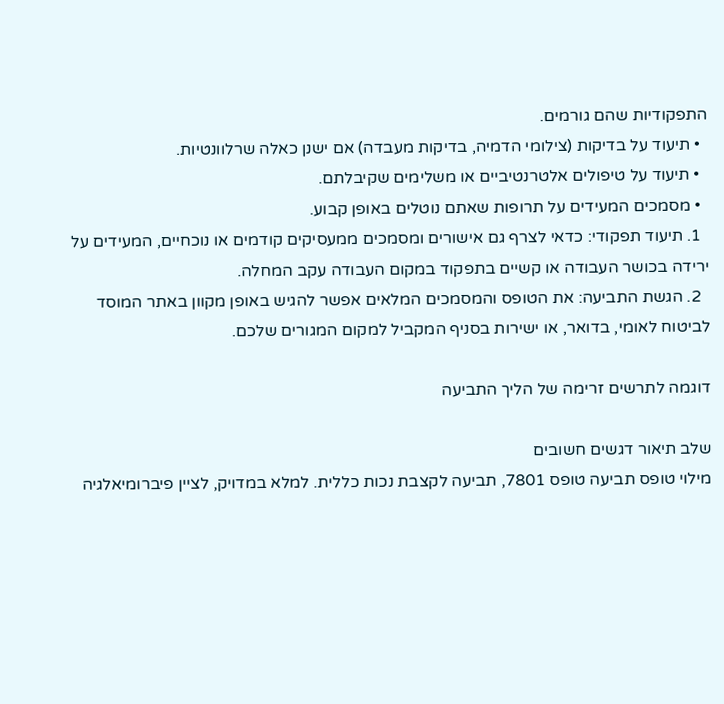התפקודיות שהם גורמים.
  • תיעוד על בדיקות (צילומי הדמיה, בדיקות מעבדה) אם ישנן כאלה שרלוונטיות.
  • תיעוד על טיפולים אלטרנטיביים או משלימים שקיבלתם.
  • מסמכים המעידים על תרופות שאתם נוטלים באופן קבוע.
  1. תיעוד תפקודי: כדאי לצרף גם אישורים ומסמכים ממעסיקים קודמים או נוכחיים, המעידים על ירידה בכושר העבודה או קשיים בתפקוד במקום העבודה עקב המחלה.
  2. הגשת התביעה: את הטופס והמסמכים המלאים אפשר להגיש באופן מקוון באתר המוסד לביטוח לאומי, בדואר, או ישירות בסניף המקביל למקום המגורים שלכם.

דוגמה לתרשים זרימה של הליך התביעה

שלב תיאור דגשים חשובים
מילוי טופס תביעה טופס 7801, תביעה לקצבת נכות כללית. למלא במדויק, לציין פיברומיאלגיה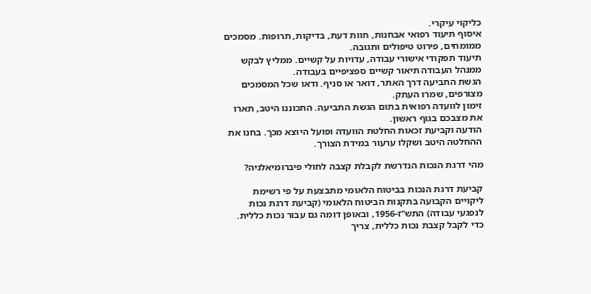כליקוי עיקרי.
איסוף תיעוד רפואי אבחנות, חוות דעת, בדיקות, תרופות. מסמכים ממומחים, פירוט טיפולים ותגובה.
תיעוד תפקודי אישורי עבודה, עדויות על קשיים. ממליץ לבקש ממנהל העבודה תיאור קשיים ספציפיים בעבודה.
הגשת התביעה דרך האתר, דואר או סניף. ודאו שכל המסמכים מצורפים, שמרו העתק.
זימון לוועדה רפואית בתום הגשת התביעה. התכוננו היטב, תארו את מצבכם בגוף ראשון.
הודעה וקביעת זכאות החלטת הוועדה ופועל היוצא מכך. בחנו את ההחלטה היטב ושקלו ערעור במידת הצורך.

מהי דרגת הנכות הנדרשת לקבלת קצבה לחולי פיברומיאלגיה?

קביעת דרגת הנכות בביטוח הלאומי מתבצעת על פי רשימת ליקויים הקבועה בתקנות הביטוח הלאומי (קביעת דרגת נכות לנפגעי עבודה) התש"ז-1956, ובאופן דומה גם עבור נכות כללית. כדי לקבל קצבת נכות כללית, צריך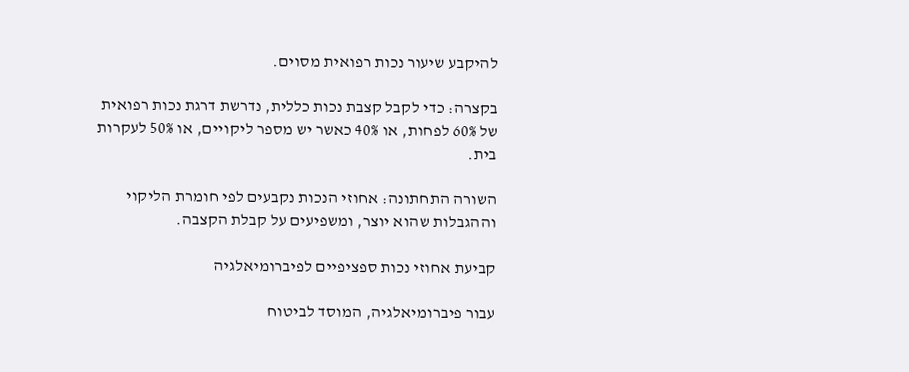להיקבע שיעור נכות רפואית מסוים.

בקצרה: כדי לקבל קצבת נכות כללית, נדרשת דרגת נכות רפואית של 60% לפחות, או 40% כאשר יש מספר ליקויים, או 50% לעקרות בית.

השורה התחתונה: אחוזי הנכות נקבעים לפי חומרת הליקוי וההגבלות שהוא יוצר, ומשפיעים על קבלת הקצבה.

קביעת אחוזי נכות ספציפיים לפיברומיאלגיה

עבור פיברומיאלגיה, המוסד לביטוח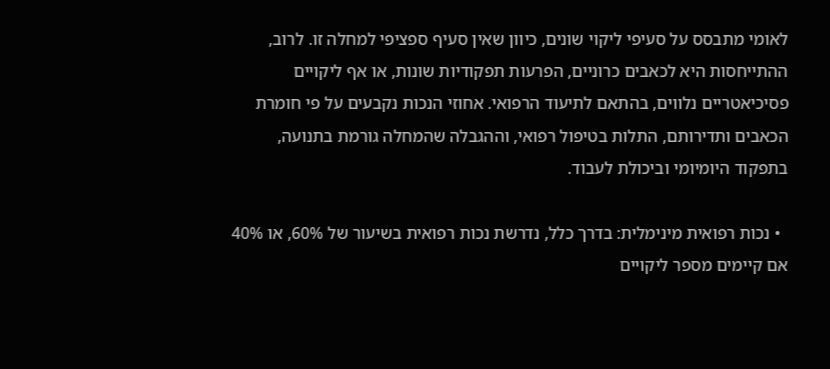לאומי מתבסס על סעיפי ליקוי שונים, כיוון שאין סעיף ספציפי למחלה זו. לרוב, ההתייחסות היא לכאבים כרוניים, הפרעות תפקודיות שונות, או אף ליקויים פסיכיאטריים נלווים, בהתאם לתיעוד הרפואי. אחוזי הנכות נקבעים על פי חומרת הכאבים ותדירותם, התלות בטיפול רפואי, וההגבלה שהמחלה גורמת בתנועה, בתפקוד היומיומי וביכולת לעבוד.

  • נכות רפואית מינימלית: בדרך כלל, נדרשת נכות רפואית בשיעור של 60%, או 40% אם קיימים מספר ליקויים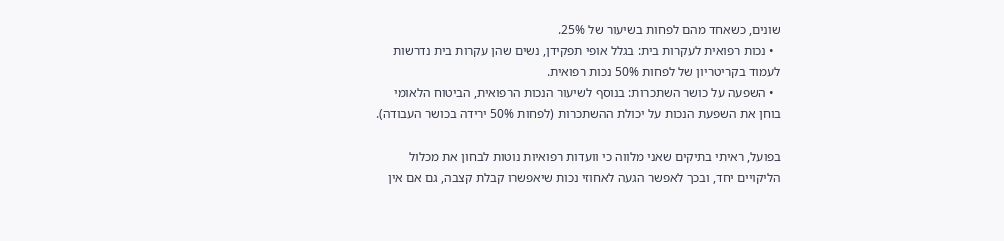שונים, כשאחד מהם לפחות בשיעור של 25%.
  • נכות רפואית לעקרות בית: בגלל אופי תפקידן, נשים שהן עקרות בית נדרשות לעמוד בקריטריון של לפחות 50% נכות רפואית.
  • השפעה על כושר השתכרות: בנוסף לשיעור הנכות הרפואית, הביטוח הלאומי בוחן את השפעת הנכות על יכולת ההשתכרות (לפחות 50% ירידה בכושר העבודה).

בפועל, ראיתי בתיקים שאני מלווה כי וועדות רפואיות נוטות לבחון את מכלול הליקויים יחד, ובכך לאפשר הגעה לאחוזי נכות שיאפשרו קבלת קצבה, גם אם אין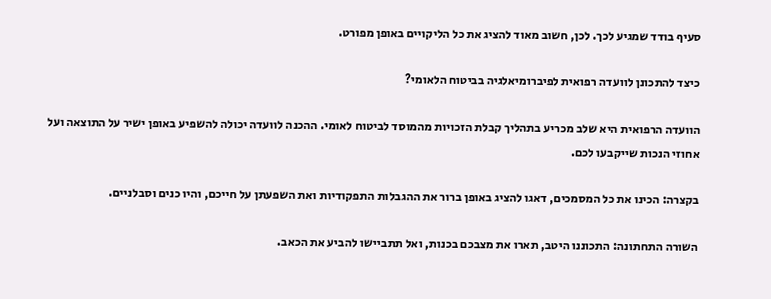סעיף בודד שמגיע לכך. לכן, חשוב מאוד להציג את כל הליקויים באופן מפורט.

כיצד להתכונן לוועדה רפואית לפיברומיאלגיה בביטוח הלאומי?

הוועדה הרפואית היא שלב מכריע בתהליך קבלת הזכויות מהמוסד לביטוח לאומי. ההכנה לוועדה יכולה להשפיע באופן ישיר על התוצאה ועל אחוזי הנכות שייקבעו לכם.

בקצרה: הכינו את כל המסמכים, דאגו להציג באופן ברור את ההגבלות התפקודיות ואת השפעתן על חייכם, והיו כנים וסבלניים.

השורה התחתונה: התכוננו היטב, תארו את מצבכם בכנות, ואל תתביישו להביע את הכאב.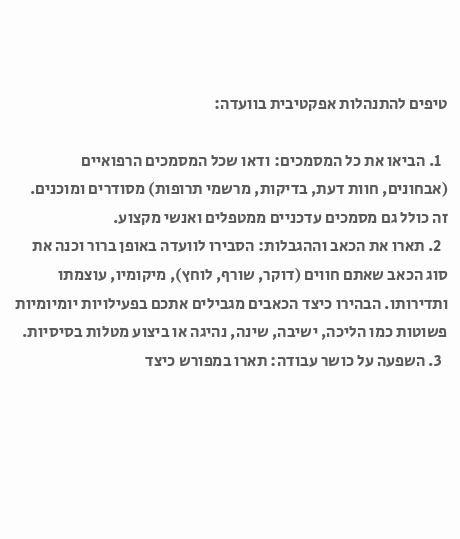טיפים להתנהלות אפקטיבית בוועדה:

  1. הביאו את כל המסמכים: ודאו שכל המסמכים הרפואיים (אבחונים, חוות דעת, בדיקות, מרשמי תרופות) מסודרים ומוכנים. זה כולל גם מסמכים עדכניים ממטפלים ואנשי מקצוע.
  2. תארו את הכאב וההגבלות: הסבירו לוועדה באופן ברור וכנה את סוג הכאב שאתם חווים (דוקר, שורף, לוחץ), מיקומיו, עוצמתו ותדירותו. הבהירו כיצד הכאבים מגבילים אתכם בפעילויות יומיומיות פשוטות כמו הליכה, ישיבה, שינה, נהיגה או ביצוע מטלות בסיסיות.
  3. השפעה על כושר עבודה: תארו במפורש כיצד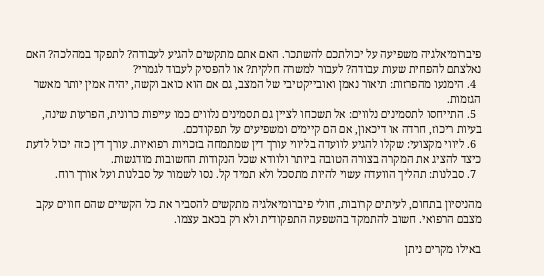פיברומיאלגיה משפיעה על יכולתכם להשתכר. האם אתם מתקשים להגיע לעבודה? לתפקד במהלכה? האם נאלצתם להפחית שעות עבודה? לעבור למשרה חלקית? או להפסיק לעבוד לגמרי?
  4. הימנעו מהפרזות: תיאור נאמן ואובייקטיבי של המצב, גם אם הוא כואב וקשה, יהיה אמין יותר מאשר הגזמות.
  5. התייחסו לתסמינים נלווים: אל תשכחו לציין גם תסמינים נלווים כמו עייפות כרונית, הפרעות שינה, בעיות ריכוז, חרדה או דיכאון, אם הם קיימים ומשפיעים על תפקודכם.
  6. ליווי מקצועי: שקלו להגיע לוועדה בליווי עורך דין שמתמחה בזכויות רפואיות. עורך דין כזה יכול לדעת כיצד להציג את המקרה בצורה הטובה ביותר ולוודא שכל הנקודות החשובות מודגשות.
  7. סבלנות: תהליך הוועדה עשוי להיות מתסכל ולא תמיד קל. נסו לשמור על סבלנות ועל אורך רוח.

מהניסיון בתחום, לעיתים קרובות, חולי פיברומיאלגיה מתקשים להסביר את כל הקשיים שהם חווים עקב מצבם הרפואי. חשוב להתמקד בהשפעה התפקודית ולא רק בכאב עצמו.

באילו מקרים ניתן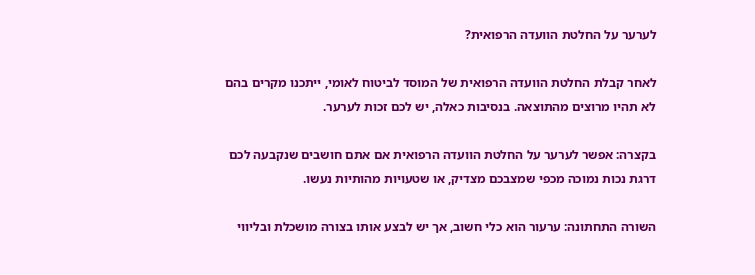לערער על החלטת הוועדה הרפואית?

לאחר קבלת החלטת הוועדה הרפואית של המוסד לביטוח לאומי, ייתכנו מקרים בהם לא תהיו מרוצים מהתוצאה. בנסיבות כאלה, יש לכם זכות לערער.

בקצרה: אפשר לערער על החלטת הוועדה הרפואית אם אתם חושבים שנקבעה לכם דרגת נכות נמוכה מכפי שמצבכם מצדיק, או שטעויות מהותיות נעשו.

השורה התחתונה: ערעור הוא כלי חשוב, אך יש לבצע אותו בצורה מושכלת ובליווי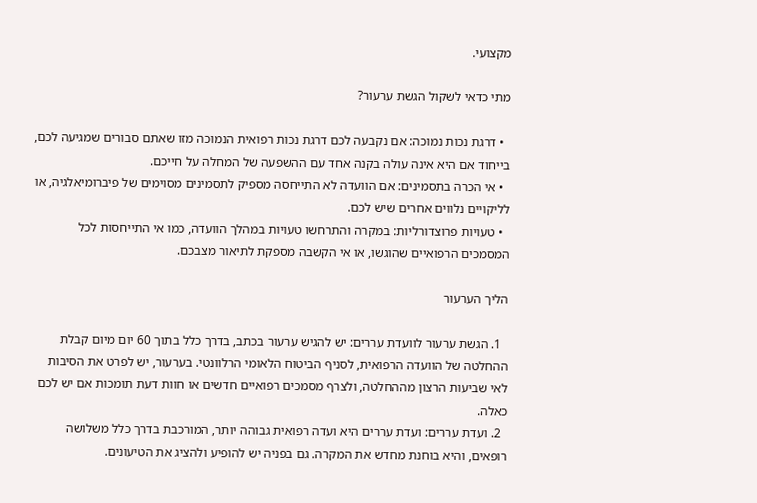מקצועי.

מתי כדאי לשקול הגשת ערעור?

  • דרגת נכות נמוכה: אם נקבעה לכם דרגת נכות רפואית הנמוכה מזו שאתם סבורים שמגיעה לכם, בייחוד אם היא אינה עולה בקנה אחד עם ההשפעה של המחלה על חייכם.
  • אי הכרה בתסמינים: אם הוועדה לא התייחסה מספיק לתסמינים מסוימים של פיברומיאלגיה, או לליקויים נלווים אחרים שיש לכם.
  • טעויות פרוצדורליות: במקרה והתרחשו טעויות במהלך הוועדה, כמו אי התייחסות לכל המסמכים הרפואיים שהוגשו, או אי הקשבה מספקת לתיאור מצבכם.

הליך הערעור

  1. הגשת ערעור לוועדת עררים: יש להגיש ערעור בכתב, בדרך כלל בתוך 60 יום מיום קבלת ההחלטה של הוועדה הרפואית, לסניף הביטוח הלאומי הרלוונטי. בערעור, יש לפרט את הסיבות לאי שביעות הרצון מההחלטה, ולצרף מסמכים רפואיים חדשים או חוות דעת תומכות אם יש לכם כאלה.
  2. ועדת עררים: ועדת עררים היא ועדה רפואית גבוהה יותר, המורכבת בדרך כלל משלושה רופאים, והיא בוחנת מחדש את המקרה. גם בפניה יש להופיע ולהציג את הטיעונים.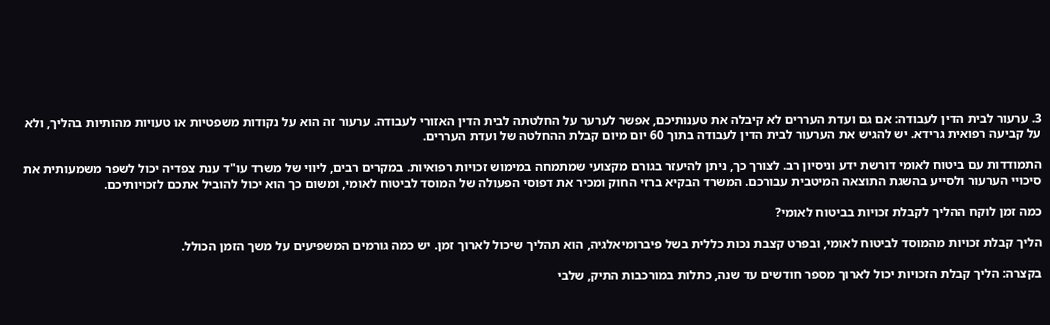3. ערעור לבית הדין לעבודה: אם גם ועדת העררים לא קיבלה את טענותיכם, אפשר לערער על החלטתה לבית הדין האזורי לעבודה. ערעור זה הוא על נקודות משפטיות או טעויות מהותיות בהליך, ולא על קביעה רפואית גרידא. יש להגיש את הערעור לבית הדין לעבודה בתוך 60 יום מיום קבלת ההחלטה של ועדת העררים.

התמודדות עם ביטוח לאומי דורשת ידע וניסיון רב. לצורך כך, ניתן להיעזר בגורם מקצועי שמתמחה במימוש זכויות רפואיות. במקרים רבים, ליווי של משרד עו"ד ענת צפדיה יכול לשפר משמעותית את סיכויי הערעור ולסייע בהשגת התוצאה המיטבית עבורכם. המשרד הבקיא ברזי החוק ומכיר את דפוסי הפעולה של המוסד לביטוח לאומי, ומשום כך הוא יכול להוביל אתכם לזכויותיכם.

כמה זמן לוקח ההליך לקבלת זכויות בביטוח לאומי?

הליך קבלת זכויות מהמוסד לביטוח לאומי, ובפרט קצבת נכות כללית בשל פיברומיאלגיה, הוא תהליך שיכול לארוך זמן. יש כמה גורמים המשפיעים על משך הזמן הכולל.

בקצרה: הליך קבלת הזכויות יכול לארוך מספר חודשים עד שנה, כתלות במורכבות התיק, שלבי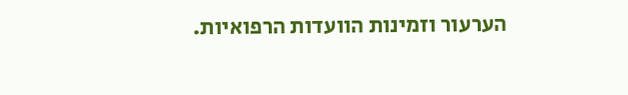הערעור וזמינות הוועדות הרפואיות.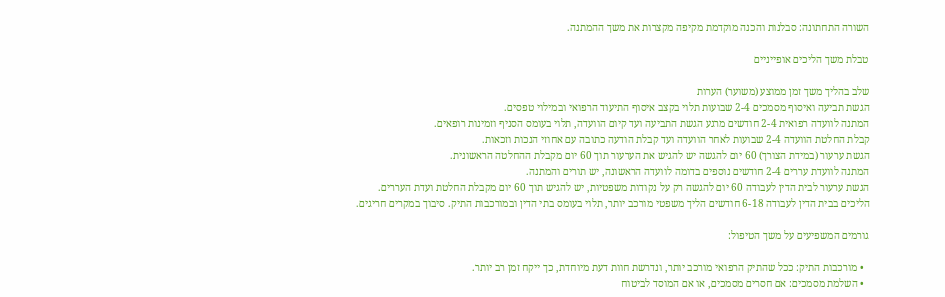השורה התחתונה: סבלנות והכנה מוקדמת מקיפה מקצרות את משך ההמתנה.

טבלת משך הליכים אופייניים

שלב בהליך משך זמן ממוצע (משוער) הערות
הגשת תביעה ואיסוף מסמכים 2-4 שבועות תלוי בקצב איסוף התיעוד הרפואי ובמילוי טפסים.
המתנה לוועדה רפואית 2-4 חודשים מרגע הגשת התביעה ועד קיום הוועדה, תלוי בעומס הסניף וזמינות רופאים.
קבלת החלטת הוועדה 2-4 שבועות לאחר הוועדה ועד קבלת הודעה כתובה עם אחוזי הנכות וזכאות.
הגשת ערעור (במידת הצורך) 60 יום להגשה יש להגיש את הערעור תוך 60 יום מקבלת ההחלטה הראשונית.
המתנה לוועדת עררים 2-4 חודשים נוספים בדומה לוועדה הראשונה, יש תורים והמתנה.
הגשת ערעור לבית הדין לעבודה 60 יום להגשה רק על נקודות משפטיות, יש להגיש תוך 60 יום מקבלת החלטת ועדת העררים.
הליכים בבית הדין לעבודה 6-18 חודשים הליך משפטי מורכב יותר, תלוי בעומס בתי הדין ובמורכבות התיק. סיבוך במקרים חריגים.

גורמים המשפיעים על משך הטיפול:

  • מורכבות התיק: ככל שהתיק הרפואי מורכב יותר, ונדרשת חוות דעת מיוחדת, כך ייקח זמן רב יותר.
  • השלמת מסמכים: אם חסרים מסמכים, או אם המוסד לביטוח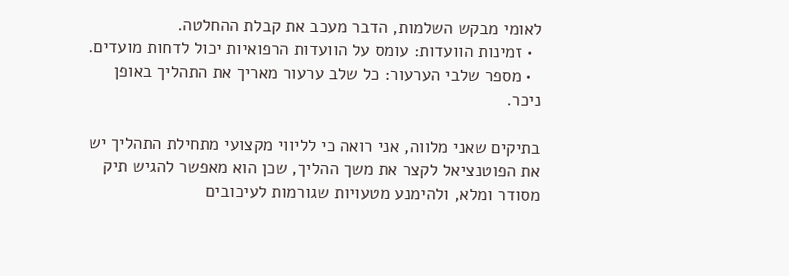לאומי מבקש השלמות, הדבר מעכב את קבלת ההחלטה.
  • זמינות הוועדות: עומס על הוועדות הרפואיות יכול לדחות מועדים.
  • מספר שלבי הערעור: כל שלב ערעור מאריך את התהליך באופן ניכר.

בתיקים שאני מלווה, אני רואה כי לליווי מקצועי מתחילת התהליך יש את הפוטנציאל לקצר את משך ההליך, שכן הוא מאפשר להגיש תיק מסודר ומלא, ולהימנע מטעויות שגורמות לעיכובים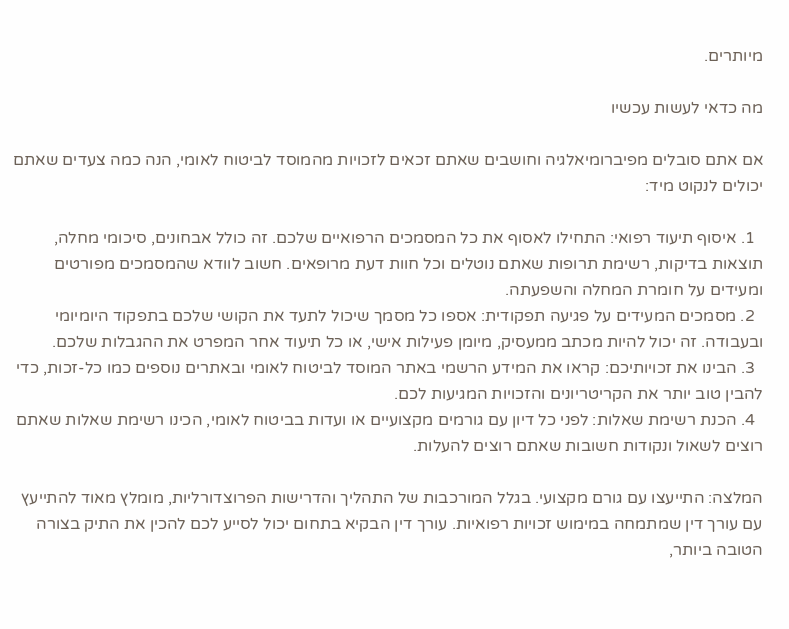מיותרים.

מה כדאי לעשות עכשיו

אם אתם סובלים מפיברומיאלגיה וחושבים שאתם זכאים לזכויות מהמוסד לביטוח לאומי, הנה כמה צעדים שאתם יכולים לנקוט מיד:

  1. איסוף תיעוד רפואי: התחילו לאסוף את כל המסמכים הרפואיים שלכם. זה כולל אבחונים, סיכומי מחלה, תוצאות בדיקות, רשימת תרופות שאתם נוטלים וכל חוות דעת מרופאים. חשוב לוודא שהמסמכים מפורטים ומעידים על חומרת המחלה והשפעתה.
  2. מסמכים המעידים על פגיעה תפקודית: אספו כל מסמך שיכול לתעד את הקושי שלכם בתפקוד היומיומי ובעבודה. זה יכול להיות מכתב ממעסיק, מיומן פעילות אישי, או כל תיעוד אחר המפרט את ההגבלות שלכם.
  3. הבינו את זכויותיכם: קראו את המידע הרשמי באתר המוסד לביטוח לאומי ובאתרים נוספים כמו כל-זכות, כדי להבין טוב יותר את הקריטריונים והזכויות המגיעות לכם.
  4. הכנת רשימת שאלות: לפני כל דיון עם גורמים מקצועיים או ועדות בביטוח לאומי, הכינו רשימת שאלות שאתם רוצים לשאול ונקודות חשובות שאתם רוצים להעלות.

המלצה: התייעצו עם גורם מקצועי. בגלל המורכבות של התהליך והדרישות הפרוצדורליות, מומלץ מאוד להתייעץ עם עורך דין שמתמחה במימוש זכויות רפואיות. עורך דין הבקיא בתחום יכול לסייע לכם להכין את התיק בצורה הטובה ביותר,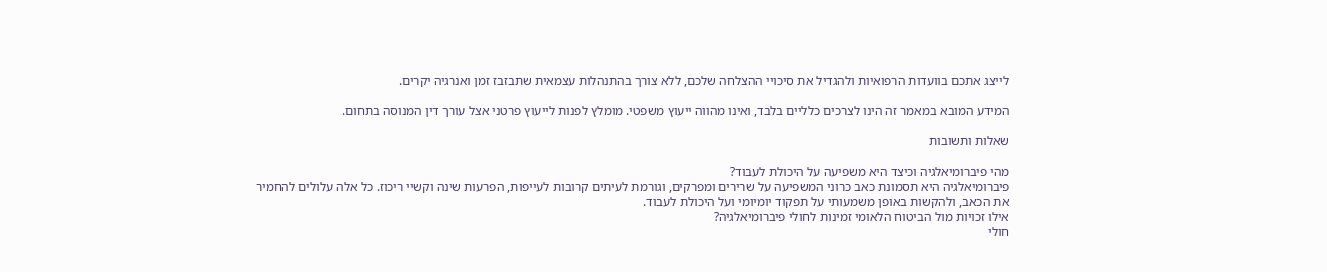לייצג אתכם בוועדות הרפואיות ולהגדיל את סיכויי ההצלחה שלכם, ללא צורך בהתנהלות עצמאית שתבזבז זמן ואנרגיה יקרים.

המידע המובא במאמר זה הינו לצרכים כלליים בלבד, ואינו מהווה ייעוץ משפטי. מומלץ לפנות לייעוץ פרטני אצל עורך דין המנוסה בתחום.

שאלות ותשובות

מהי פיברומיאלגיה וכיצד היא משפיעה על היכולת לעבוד?
פיברומיאלגיה היא תסמונת כאב כרוני המשפיעה על שרירים ומפרקים, וגורמת לעיתים קרובות לעייפות, הפרעות שינה וקשיי ריכוז. כל אלה עלולים להחמיר את הכאב, ולהקשות באופן משמעותי על תפקוד יומיומי ועל היכולת לעבוד.
אילו זכויות מול הביטוח הלאומי זמינות לחולי פיברומיאלגיה?
חולי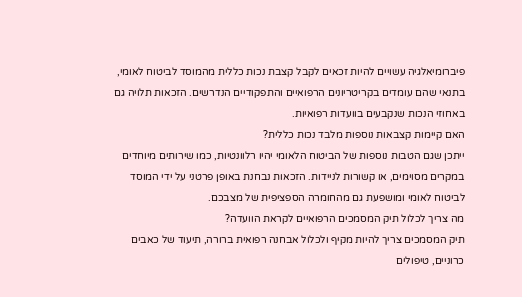פיברומיאלגיה עשויים להיות זכאים לקבל קצבת נכות כללית מהמוסד לביטוח לאומי, בתנאי שהם עומדים בקריטריונים הרפואיים והתפקודיים הנדרשים. הזכאות תלויה גם באחוזי הנכות שנקבעים בוועדות רפואיות.
האם קיימות קצבאות נוספות מלבד נכות כללית?
ייתכן שגם הטבות נוספות של הביטוח הלאומי יהיו רלוונטיות, כמו שירותים מיוחדים במקרים מסוימים, או קשורות לניידות. הזכאות נבחנת באופן פרטני על ידי המוסד לביטוח לאומי ומושפעת גם מהחומרה הספציפית של מצבכם.
מה צריך לכלול תיק המסמכים הרפואיים לקראת הוועדה?
תיק המסמכים צריך להיות מקיף ולכלול אבחנה רפואית ברורה, תיעוד של כאבים כרוניים, טיפולים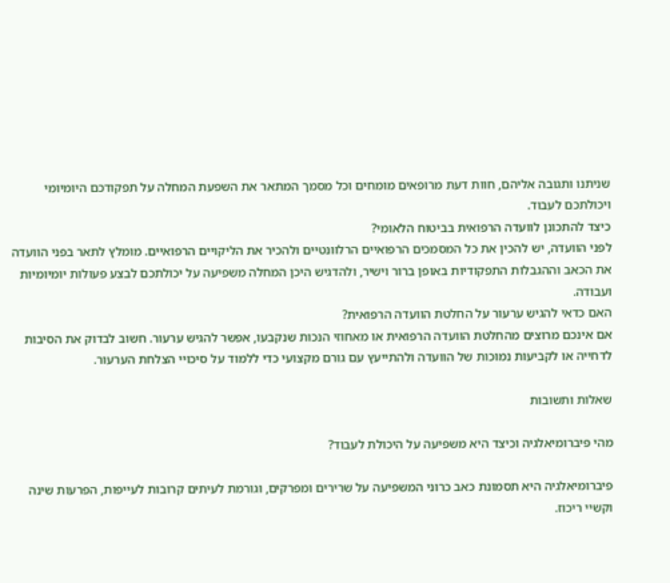שניתנו ותגובה אליהם, חוות דעת מרופאים מומחים וכל מסמך המתאר את השפעת המחלה על תפקודכם היומיומי ויכולתכם לעבוד.
כיצד להתכונן לוועדה הרפואית בביטוח הלאומי?
לפני הוועדה, יש להכין את כל המסמכים הרפואיים הרלוונטיים ולהכיר את הליקויים הרפואיים. מומלץ לתאר בפני הוועדה את הכאב וההגבלות התפקודיות באופן ברור וישיר, ולהדגיש היכן המחלה משפיעה על יכולתכם לבצע פעולות יומיומיות ועבודה.
האם כדאי להגיש ערעור על החלטת הוועדה הרפואית?
אם אינכם מרוצים מהחלטת הוועדה הרפואית או מאחוזי הנכות שנקבעו, אפשר להגיש ערעור. חשוב לבדוק את הסיבות לדחייה או לקביעות נמוכות של הוועדה ולהתייעץ עם גורם מקצועי כדי ללמוד על סיכויי הצלחת הערעור.

שאלות ותשובות

מהי פיברומיאלגיה וכיצד היא משפיעה על היכולת לעבוד?

פיברומיאלגיה היא תסמונת כאב כרוני המשפיעה על שרירים ומפרקים, וגורמת לעיתים קרובות לעייפות, הפרעות שינה וקשיי ריכוז.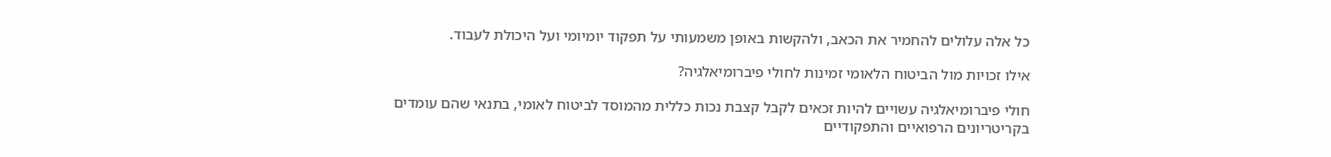כל אלה עלולים להחמיר את הכאב, ולהקשות באופן משמעותי על תפקוד יומיומי ועל היכולת לעבוד.

אילו זכויות מול הביטוח הלאומי זמינות לחולי פיברומיאלגיה?

חולי פיברומיאלגיה עשויים להיות זכאים לקבל קצבת נכות כללית מהמוסד לביטוח לאומי, בתנאי שהם עומדים בקריטריונים הרפואיים והתפקודיים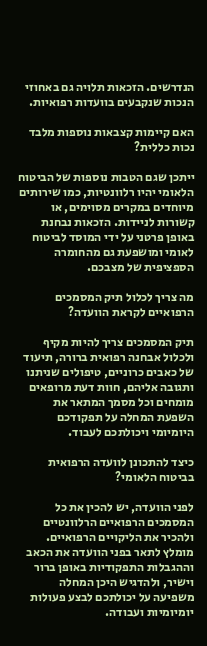הנדרשים. הזכאות תלויה גם באחוזי הנכות שנקבעים בוועדות רפואיות.

האם קיימות קצבאות נוספות מלבד נכות כללית?

ייתכן שגם הטבות נוספות של הביטוח הלאומי יהיו רלוונטיות, כמו שירותים מיוחדים במקרים מסוימים, או קשורות לניידות. הזכאות נבחנת באופן פרטני על ידי המוסד לביטוח לאומי ומושפעת גם מהחומרה הספציפית של מצבכם.

מה צריך לכלול תיק המסמכים הרפואיים לקראת הוועדה?

תיק המסמכים צריך להיות מקיף ולכלול אבחנה רפואית ברורה, תיעוד של כאבים כרוניים, טיפולים שניתנו ותגובה אליהם, חוות דעת מרופאים מומחים וכל מסמך המתאר את השפעת המחלה על תפקודכם היומיומי ויכולתכם לעבוד.

כיצד להתכונן לוועדה הרפואית בביטוח הלאומי?

לפני הוועדה, יש להכין את כל המסמכים הרפואיים הרלוונטיים ולהכיר את הליקויים הרפואיים. מומלץ לתאר בפני הוועדה את הכאב וההגבלות התפקודיות באופן ברור וישיר, ולהדגיש היכן המחלה משפיעה על יכולתכם לבצע פעולות יומיומיות ועבודה.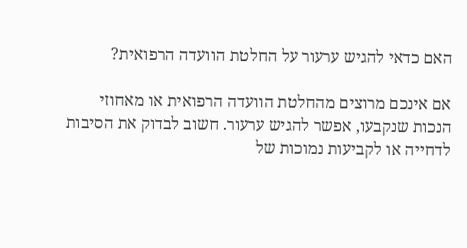האם כדאי להגיש ערעור על החלטת הוועדה הרפואית?

אם אינכם מרוצים מהחלטת הוועדה הרפואית או מאחוזי הנכות שנקבעו, אפשר להגיש ערעור. חשוב לבדוק את הסיבות לדחייה או לקביעות נמוכות של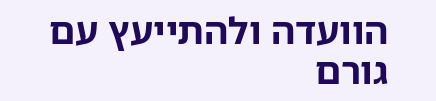הוועדה ולהתייעץ עם גורם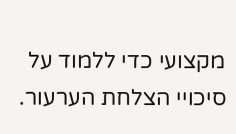מקצועי כדי ללמוד על סיכויי הצלחת הערעור.